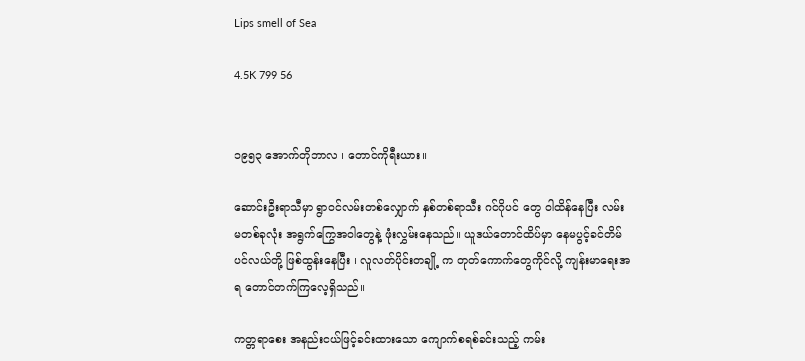Lips smell of Sea

4.5K 799 56


၁၉၅၃ အောက်တိုဘာလ ၊ တောင်ကိုရီးယား။

ဆောင်းဦးရာသီမှာ ရွာဝင်လမ်းတစ်လျှောက် နှစ်တစ်ရာသီး ဂင်ဂိုပင် တွေ ဝါထိန်နေပြီး လမ်းမတစ်ခုလုံး အရွက်ကြွေအဝါတွေနဲ့ ဖုံးလွှမ်းနေသည်။ ယူဒယ်တောင်ထိပ်မှာ နေမပွင့်ခင်တိမ်ပင်လယ်တို့ ဖြစ်ထွန်းနေပြီး ၊ လူလတ်ပိုင်းတချို့ က တုတ်ကောက်တွေကိုင်လို့ ကျန်းမာရေးအရ တောင်တက်ကြလေ့ရှိသည်။

ကတ္တရာစေး အနည်းငယ်ဖြင့်ခင်းထားသော ကျောက်စရစ်ခင်းသည့် ကမ်း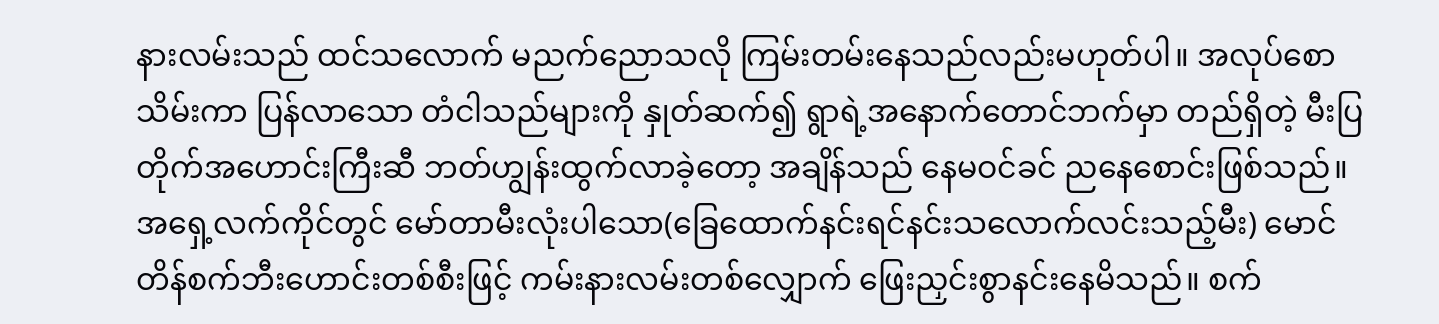နားလမ်းသည် ထင်သလောက် မညက်ညောသလို ကြမ်းတမ်းနေသည်လည်းမဟုတ်ပါ။ အလုပ်စောသိမ်းကာ ပြန်လာသော တံငါသည်များကို နှုတ်ဆက်၍ ရွာရဲ့အနောက်တောင်ဘက်မှာ တည်ရှိတဲ့ မီးပြတိုက်အဟောင်းကြီးဆီ ဘတ်ဟျွန်းထွက်လာခဲ့တော့ အချိန်သည် နေမဝင်ခင် ညနေစောင်းဖြစ်သည်။
အရှေ့လက်ကိုင်တွင် မော်တာမီးလုံးပါသော(ခြေထောက်နင်းရင်နင်းသလောက်လင်းသည့်မီး) မောင်တိန်စက်ဘီးဟောင်းတစ်စီးဖြင့် ကမ်းနားလမ်းတစ်လျှောက် ဖြေးညှင်းစွာနင်းနေမိသည်။ စက်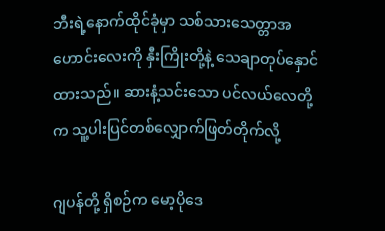ဘီးရဲ့နောက်ထိုင်ခုံမှာ သစ်သားသေတ္တာအဟောင်းလေးကို နှီးကြိုးတို့နဲ့ သေချာတုပ်နှောင်ထားသည်။ ဆားနံ့သင်းသော ပင်လယ်လေတို့က သူ့ပါးပြင်တစ်လျှောက်ဖြတ်တိုက်လို့

ဂျပန်တို့ ရှိစဉ်က မော့ပိုဒေ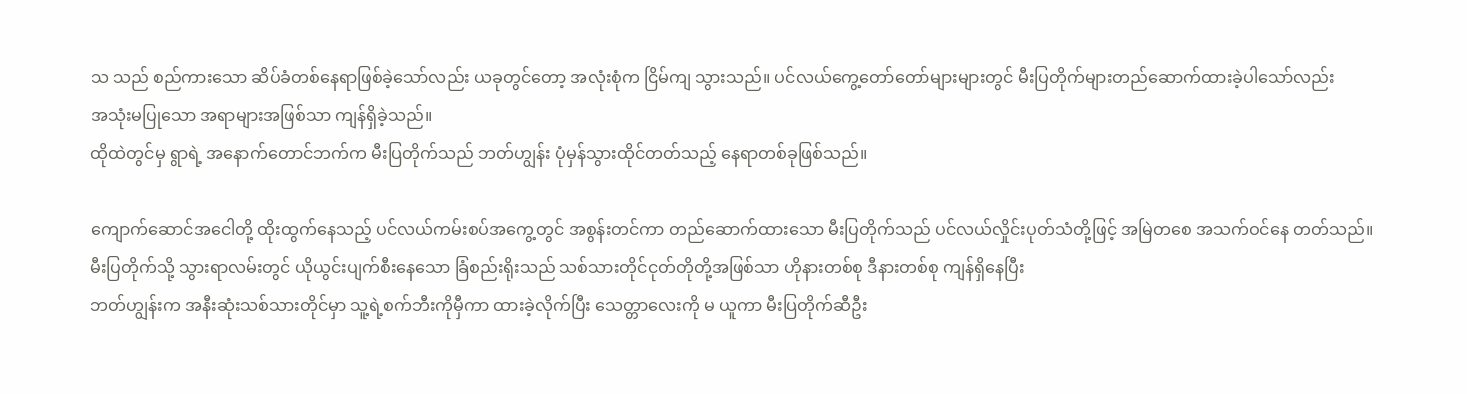သ သည် စည်ကားသော ဆိပ်ခံတစ်နေရာဖြစ်ခဲ့သော်လည်း ယခုတွင်တော့ အလုံးစုံက ငြိမ်ကျ သွားသည်။ ပင်လယ်ကွေ့တော်တော်များများတွင် မီးပြတိုက်များတည်ဆောက်ထားခဲ့ပါသော်လည်း
အသုံးမပြုသော အရာများအဖြစ်သာ ကျန်ရှိခဲ့သည်။
ထိုထဲတွင်မှ ရွာရဲ့ အနောက်တောင်ဘက်က မီးပြတိုက်သည် ဘတ်ဟျွန်း ပုံမှန်သွားထိုင်တတ်သည့် နေရာတစ်ခုဖြစ်သည်။

ကျောက်ဆောင်အငေါတို့ ထိုးထွက်နေသည့် ပင်လယ်ကမ်းစပ်အကွေ့တွင် အစွန်းတင်ကာ တည်ဆောက်ထားသော မီးပြတိုက်သည် ပင်လယ်လှိုင်းပုတ်သံတို့ဖြင့် အမြဲတစေ အသက်ဝင်နေ တတ်သည်။
မီးပြတိုက်သို့ သွားရာလမ်းတွင် ယိုယွင်းပျက်စီးနေသော ခြံစည်းရိုးသည် သစ်သားတိုင်ငုတ်တိုတို့အဖြစ်သာ ဟိုနားတစ်စု ဒီနားတစ်စု ကျန်ရှိနေပြီး
ဘတ်ဟျွန်းက အနီးဆုံးသစ်သားတိုင်မှာ သူ့ရဲ့စက်ဘီးကိုမှီကာ ထားခဲ့လိုက်ပြီး သေတ္တာလေးကို မ ယူကာ မီးပြတိုက်ဆီဦး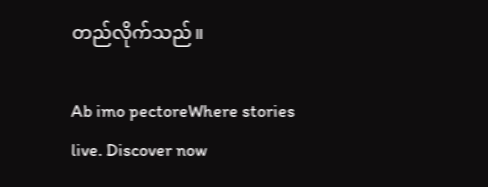တည်လိုက်သည်။

Ab imo pectoreWhere stories live. Discover now